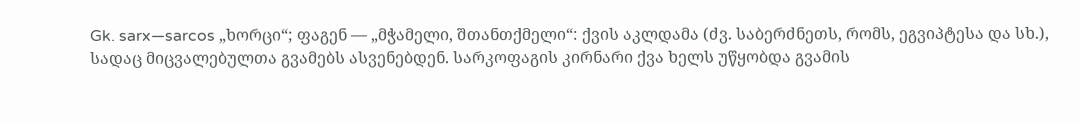Gk. sarx—sarcos „ხორცი“; ფაგენ — „მჭამელი, შთანთქმელი“: ქვის აკლდამა (ძვ. საბერძნეთს, რომს, ეგვიპტესა და სხ.), სადაც მიცვალებულთა გვამებს ასვენებდენ. სარკოფაგის კირნარი ქვა ხელს უწყობდა გვამის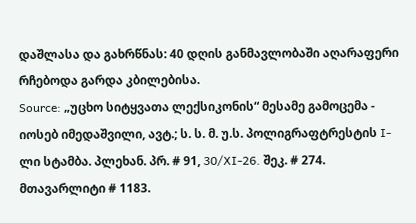დაშლასა და გახრწნას: 40 დღის განმავლობაში აღარაფერი რჩებოდა გარდა კბილებისა.
Source: „უცხო სიტყვათა ლექსიკონის“ მესამე გამოცემა - იოსებ იმედაშვილი, ავტ.; ს. ს. მ. უ.ს. პოლიგრაფტრესტის I-ლი სტამბა. პლეხან. პრ. # 91, 30/XI-26. შეკ. # 274. მთავარლიტი # 1183.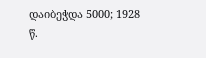დაიბეჭდა 5000; 1928 წ.